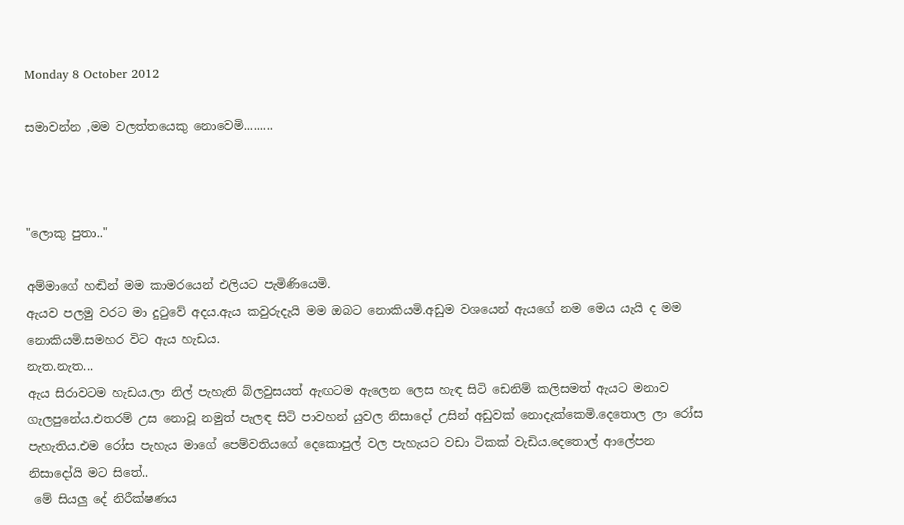Monday 8 October 2012

සමාවන්න ,මම වලත්තයෙකු නොවෙමි.........



"ලොකු පුතා.."

අම්මාගේ හඬින් මම කාමරයෙන් එලියට පැමිණියෙමි.
ඇයව පලමු වරට මා දුටුවේ අදය.ඇය කවුරුදැයි මම ඔබට නොකියමි.අඩුම වශයෙන් ඇයගේ නම මෙය යැයි ද මම නොකියමි.සමහර විට ඇය හැඩය.
නැත.නැත...
ඇය සිරාවටම හැඩය.ලා නිල් පැහැති බ්ලවුසයත් ඇඟටම ඇලෙන ලෙස හැඳ සිටි ඩෙනිම් කලිසමත් ඇයට මනාව ගැලපුනේය.එතරම් උස නොවූ නමුත් පැලඳ සිටි පාවහන් යුවල නිසාදෝ උසින් අඩුවක් නොදැක්කෙමි.දෙතොල ලා රෝස පැහැතිය.එම රෝස පැහැය මාගේ පෙම්වතියගේ දෙකොපුල් වල පැහැයට වඩා ටිකක් වැඩිය.දෙතොල් ආලේපන නිසාදෝයි මට සිතේ..
 මේ සියලු දේ නිරීක්ෂණය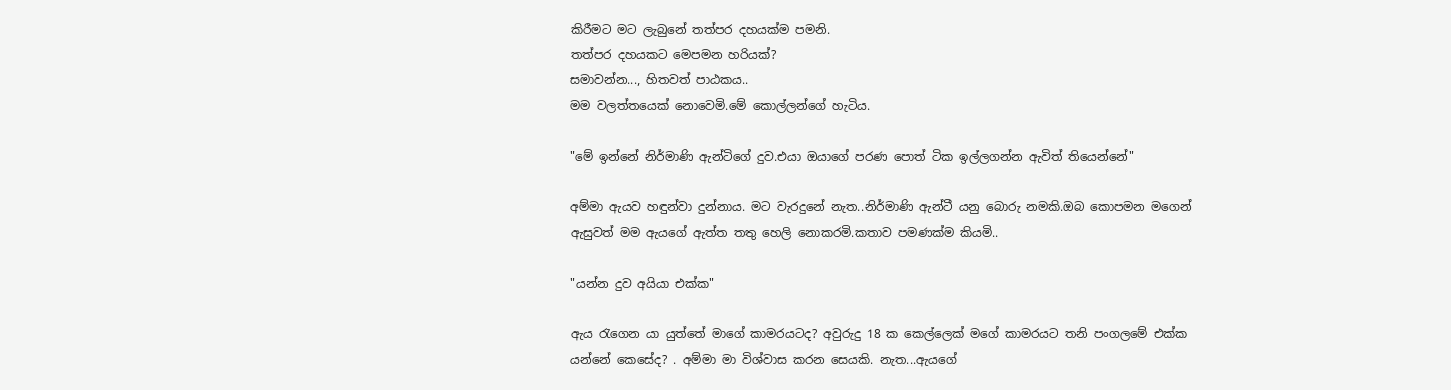කිරීමට මට ලැබුනේ තත්පර දහයක්ම පමනි.
තත්පර දහයකට මෙපමන හරියක්?
සමාවන්න..., හිතවත් පාඨකය..
මම වලත්තයෙක් නොවෙමි.මේ කොල්ලන්ගේ හැටිය.

"මේ ඉන්නේ නිර්මාණි ඇන්ටිගේ දුව.එයා ඔයාගේ පරණ පොත් ටික ඉල්ලගන්න ඇවිත් තියෙන්නේ"

අම්මා ඇයව හඳුන්වා දුන්නාය. මට වැරදුනේ නැත..නිර්මාණි ඇන්ටී යනු බොරු නමකි.ඔබ කොපමන මගෙන් ඇසුවත් මම ඇයගේ ඇත්ත තතු හෙලි නොකරමි.කතාව පමණක්ම කියමි..

"යන්න දුව අයියා එක්ක"

ඇය රැගෙන යා යුත්තේ මාගේ කාමරයටද? අවුරුදු 18 ක කෙල්ලෙක් මගේ කාමරයට තනි පංගලමේ එක්ක යන්නේ කෙසේද? . අම්මා මා විශ්වාස කරන සෙයකි. නැත...ඇයගේ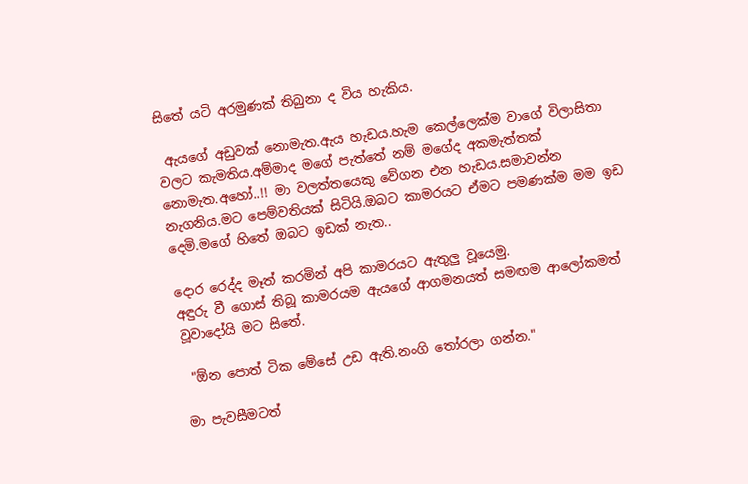සිතේ යටි අරමුණක් තිබුනා ද විය හැකිය.

 ඇයගේ අඩුවක් නොමැත.ඇය හැඩය.හැම කෙල්ලෙක්ම වාගේ විලාසිතා වලට කැමතිය.අම්මාද මගේ පැත්තේ නම් මගේද අකමැත්තක් නොමැත.අහෝ..!! මා වලත්තයෙකු වේගන එන හැඩය.සමාවන්න නැගනිය.මට පෙම්වතියක් සිටියි.ඔබට කාමරයට ඒමට පමණක්ම මම ඉඩ දෙමි.මගේ හිතේ ඔබට ඉඩක් නැත..

දොර රෙද්ද මෑත් කරමින් අපි කාමරයට ඇතුලු වූයෙමු.
අඳුරු වී ගොස් තිබූ කාමරයම ඇයගේ ආගමනයත් සමඟම ආලෝකමත් වූවාදෝයි මට සිතේ.

 "ඕන පොත් ටික මේසේ උඩ ඇති.නංගි තෝරලා ගන්න."

මා පැවසීමටත්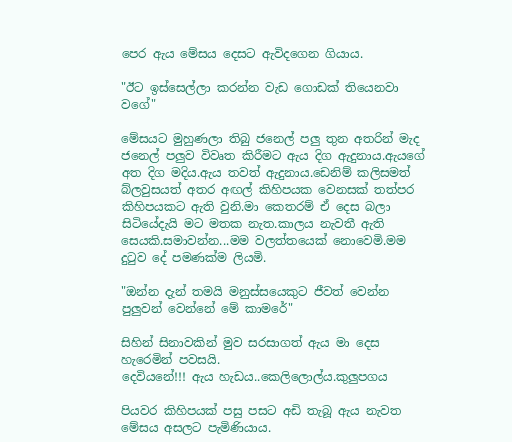පෙර ඇය මේසය දෙසට ඇවිදගෙන ගියාය.

"ඊට ඉස්සෙල්ලා කරන්න වැඩ ගොඩක් තියෙනවා වගේ"

මේසයට මුහුණලා තිබු ජනෙල් පලු තුන අතරින් මැද ජනෙල් පලුව විවෘත කිරීමට ඇය දිග ඇදුනාය.ඇයගේ අත දිග මදිය.ඇය තවත් ඇදුනාය.ඩෙනිම් කලිසමත් බ්ලවුසයත් අතර අඟල් කිහිපයක වෙනසක් තත්පර කිහිපයකට ඇති වුනි.මා කෙතරම් ඒ දෙස බලා සිටියේදැයි මට මතක නැත.කාලය නැවතී ඇති සෙයකි.සමාවන්න...මම වලත්තයෙක් නොවෙමි.මම දුටුව දේ පමණක්ම ලියමි.

"ඔන්න දැන් තමයි මනුස්සයෙකුට ජීවත් වෙන්න පුලුවන් වෙන්නේ මේ කාමරේ"

සිහින් සිනාවකින් මුව සරසාගත් ඇය මා දෙස හැරෙමින් පවසයි.
දෙවියනේ!!! ඇය හැඩය..කෙලිලොල්ය.කුලුපගය

පියවර කිහිපයක් පසු පසට අඩි තැබූ ඇය නැවත මේසය අසලට පැමිණියාය.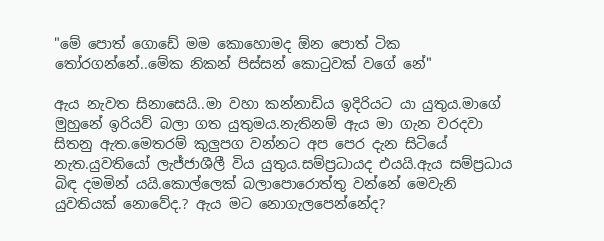"මේ පොත් ගොඩේ මම කොහොමද ඕන පොත් ටික තෝරගන්නේ..මේක නිකන් පිස්සන් කොටුවක් වගේ නේ"

ඇය නැවත සිනාසෙයි..මා වහා කන්නාඩිය ඉදිරියට යා යුතුය.මාගේ මුහුනේ ඉරියව් බලා ගත යුතුමය.නැතිනම් ඇය මා ගැන වරදවා සිතනු ඇත.මෙතරම් කුලුපග වන්නට අප පෙර දැන සිටියේ නැත.යුවතියෝ ලැජ්ජාශීලී විය යුතුය.සම්ප්‍රධායද එයයි.ඇය සම්ප්‍රධාය බිඳ දමමින් යයි.කොල්ලෙක් බලාපොරොත්තු වන්නේ මෙවැනි යුවතියක් නොවේද.? ඇය මට නොගැලපෙන්නේද?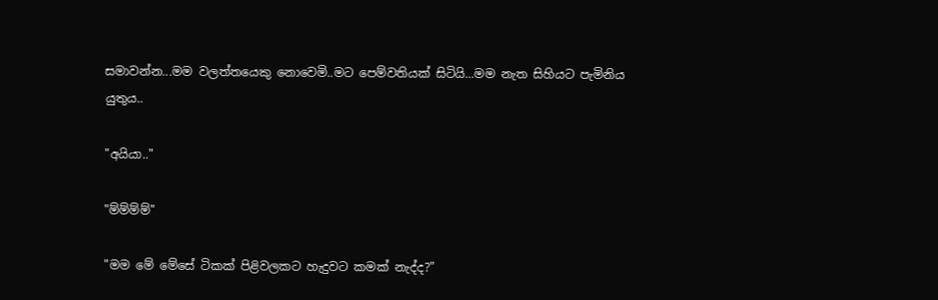සමාවන්න...මම වලත්තයෙකු නොවෙමි..මට පෙම්වතියක් සිටියි...මම නැත සිහියට පැමිනිය යුතුය..

"අයියා.."

"ම්ම්ම්ම්"

"මම මේ මේසේ ටිකක් පිළිවලකට හැදුවට කමක් නැද්ද?"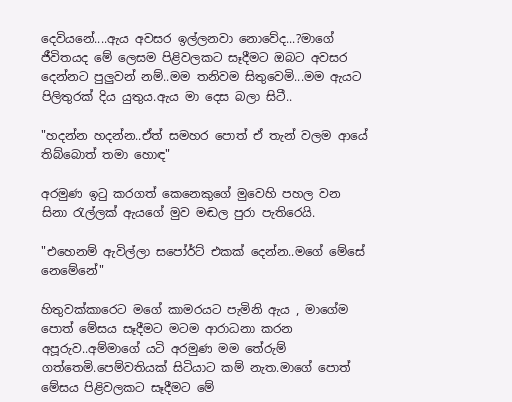දෙවියනේ....ඇය අවසර ඉල්ලනවා නොවේද...?මාගේ ජීවිතයද මේ ලෙසම පිළිවලකට සෑදීමට ඔබට අවසර දෙන්නට පුලුවන් නම්..මම තනිවම සිතුවෙමි...මම ඇයට පිලිතුරක් දිය යුතුය.ඇය මා දෙස බලා සිටී..

"හදන්න හදන්න..ඒත් සමහර පොත් ඒ තැන් වලම ආයේ තිබ්බොත් තමා හොඳ"

අරමුණ ඉටු කරගත් කෙනෙකුගේ මුවෙහි පහල වන සිනා රැල්ලක් ඇයගේ මුව මඬල පුරා පැතිරෙයි.

"එහෙනම් ඇවිල්ලා සපෝර්ට් එකක් දෙන්න..මගේ මේසේ නෙමේනේ"

හිතුවක්කාරෙට මගේ කාමරයට පැමිනි ඇය , මාගේම පොත් මේසය සෑදීමට මටම ආරාධනා කරන අපූරුව..අම්මාගේ යටි අරමුණ මම තේරුම් ගත්තෙමි.පෙම්වතියක් සිටියාට කම් නැත.මාගේ පොත් මේසය පිළිවලකට සෑදීමට මේ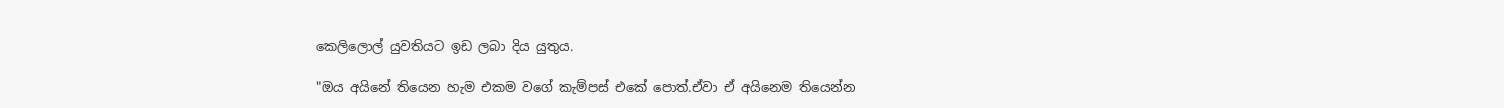කෙලිලොල් යුවතියට ඉඩ ලබා දිය යුතුය.

"ඔය අයිනේ තියෙන හැම එකම වගේ කැම්පස් එකේ පොත්.ඒවා ඒ අයිනෙම තියෙන්න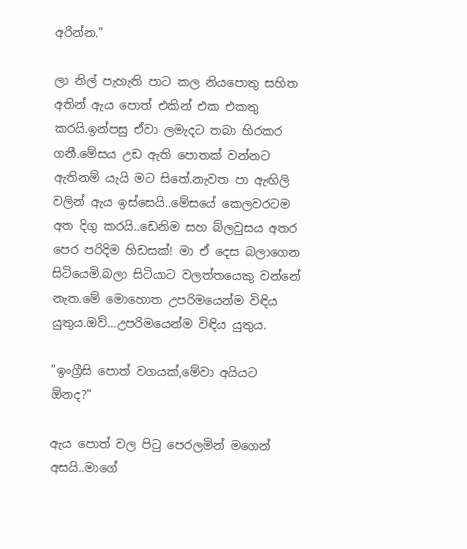අරින්න."

ලා නිල් පැහැති පාට කල නියපොතු සහිත අතින් ඇය පොත් එකින් එක එකතු කරයි.ඉන්පසු ඒවා ලමැදට තබා හිරකර ගනී.මේසය උඩ ඇති පොතක් වන්නට ඇතිනම් යැයි මට සිතේ.නැවත පා ඇඟිලි වලින් ඇය ඉස්සෙයි..මේසයේ කෙලවරටම අත දිගු කරයි..ඩෙනිම සහ බ්ලවුසය අතර පෙර පරිදිම හිඩසක්! මා ඒ දෙස බලාගෙන සිටියෙමි.බලා සිටියාට වලත්තයෙකු වන්නේ නැත.මේ මොහොත උපරිමයෙන්ම විඳිය යුතුය.ඔව්...උපරිමයෙන්ම විඳිය යුතුය.

"ඉංග්‍රීසි පොත් වගයක්,මේවා අයියට ඕනද?"

ඇය පොත් වල පිටු පෙරලමින් මගෙන් අසයි..මාගේ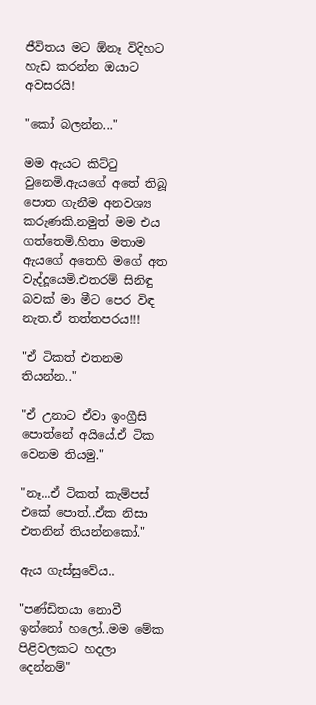ජීවිතය මට ඕනෑ විදිහට හැඩ කරන්න ඔයාට අවසරයි!

"කෝ බලන්න..."

මම ඇයට කිට්ටු වුනෙමි.ඇයගේ අතේ තිබූ පොත ගැනීම අනවශ්‍ය කරුණකි.නමුත් මම එය ගත්තෙමි.හිතා මතාම ඇයගේ අතෙහි මගේ අත වැද්දූයෙමි.එතරම් සිනිඳු බවක් මා මීට පෙර විඳ නැත.ඒ තත්තපරය!!!

"ඒ ටිකත් එතනම තියන්න.."

"ඒ උනාට ඒවා ඉංග්‍රීසි පොත්නේ අයියේ.ඒ ටික වෙනම තියමු."

"නෑ...ඒ ටිකත් කැම්පස් එකේ පොත්..ඒක නිසා එතනින් තියන්නකෝ."

ඇය ගැස්සුවේය..

"පණ්ඩිතයා නොවී ඉන්නෝ හලෝ..මම මේක පිළිවලකට හදලා දෙන්නම්"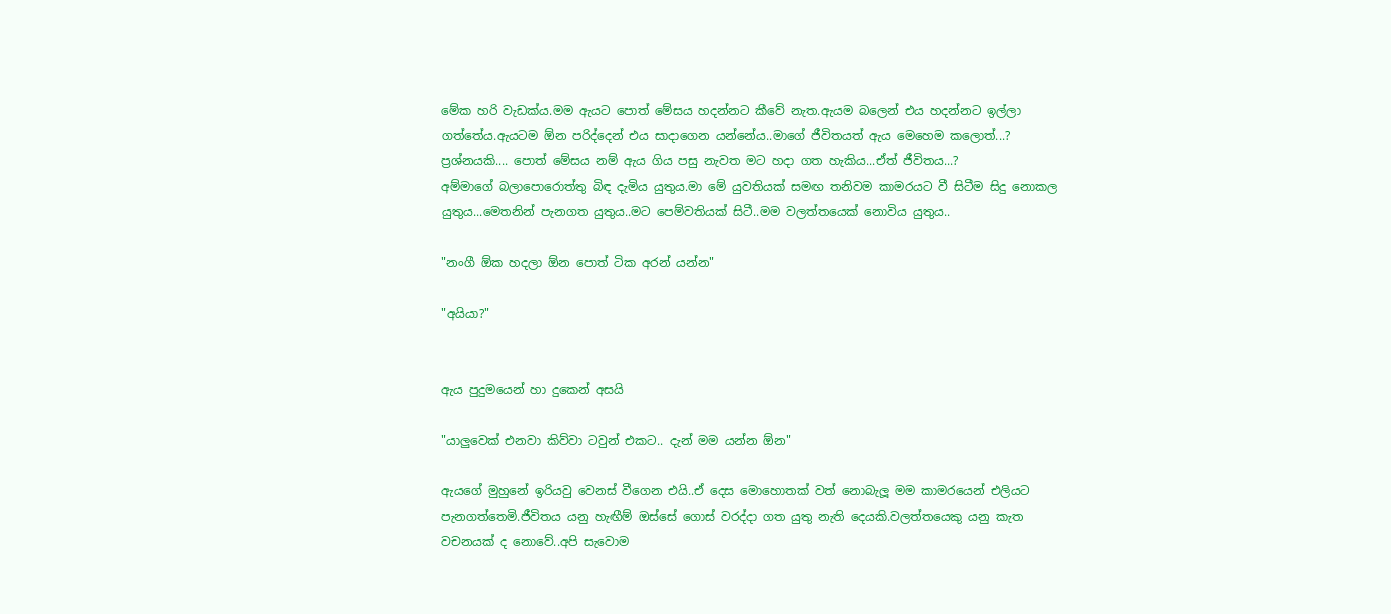මේක හරි වැඩක්ය.මම ඇයට පොත් මේසය හදන්නට කීවේ නැත.ඇයම බලෙන් එය හදන්නට ඉල්ලා ගත්තේය.ඇයටම ඕන පරිද්දෙන් එය සාදාගෙන යන්නේය..මාගේ ජීවිතයත් ඇය මෙහෙම කලොත්...?
ප්‍රශ්නයකි.... පොත් මේසය නම් ඇය ගිය පසු නැවත මට හදා ගත හැකිය...ඒත් ජීවිතය...?
අම්මාගේ බලාපොරොත්තු බිඳ දැමිය යුතුය.මා මේ යුවතියක් සමඟ තනිවම කාමරයට වී සිටීම සිදු නොකල යුතුය...මෙතනින් පැනගත යුතුය..මට පෙම්වතියක් සිටී..මම වලත්තයෙක් නොවිය යුතුය..

"නංගී ඕක හදලා ඕන පොත් ටික අරන් යන්න"

"අයියා?"


ඇය පුදුමයෙන් හා දුකෙන් අසයි

"යාලුවෙක් එනවා කිව්වා ටවුන් එකට.. දැන් මම යන්න ඕන"

ඇයගේ මුහුනේ ඉරියවු වෙනස් වීගෙන එයි..ඒ දෙස මොහොතක් වත් නොබැලූ මම කාමරයෙන් එලියට පැනගත්තෙමි.ජීවිතය යනු හැඟීම් ඔස්සේ ගොස් වරද්දා ගත යුතු නැති දෙයකි.වලත්තයෙකු යනු කැත වචනයක් ද නොවේ..අපි සැවොම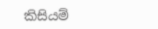කිසියම්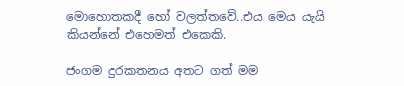මොහොතකදී හෝ වලත්තවේ..එය මෙය යැයි කියන්නේ එහෙමත් එකෙකි.

ජංගම දුරකතනය අතට ගත් මම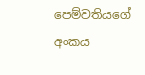පෙම්වතියගේ අංකය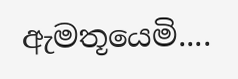ඇමතූයෙමි....